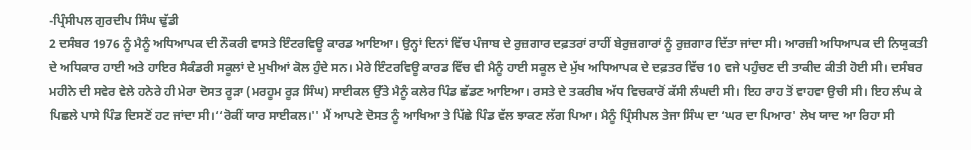-ਪ੍ਰਿੰਸੀਪਲ ਗੁਰਦੀਪ ਸਿੰਘ ਢੁੱਡੀ
2 ਦਸੰਬਰ 1976 ਨੂੰ ਮੈਨੂੰ ਅਧਿਆਪਕ ਦੀ ਨੌਕਰੀ ਵਾਸਤੇ ਇੰਟਰਵਿਊ ਕਾਰਡ ਆਇਆ। ਉਨ੍ਹਾਂ ਦਿਨਾਂ ਵਿੱਚ ਪੰਜਾਬ ਦੇ ਰੁਜ਼ਗਾਰ ਦਫ਼ਤਰਾਂ ਰਾਹੀਂ ਬੇਰੁਜ਼ਗਾਰਾਂ ਨੂੰ ਰੁਜ਼ਗਾਰ ਦਿੱਤਾ ਜਾਂਦਾ ਸੀ। ਆਰਜ਼ੀ ਅਧਿਆਪਕ ਦੀ ਨਿਯੁਕਤੀ ਦੇ ਅਧਿਕਾਰ ਹਾਈ ਅਤੇ ਹਾਇਰ ਸੈਕੰਡਰੀ ਸਕੂਲਾਂ ਦੇ ਮੁਖੀਆਂ ਕੋਲ ਹੁੰਦੇ ਸਨ। ਮੇਰੇ ਇੰਟਰਵਿਊ ਕਾਰਡ ਵਿੱਚ ਵੀ ਮੈਨੂੰ ਹਾਈ ਸਕੂਲ ਦੇ ਮੁੱਖ ਅਧਿਆਪਕ ਦੇ ਦਫ਼ਤਰ ਵਿੱਚ 10 ਵਜੇ ਪਹੁੰਚਣ ਦੀ ਤਾਕੀਦ ਕੀਤੀ ਹੋਈ ਸੀ। ਦਸੰਬਰ ਮਹੀਨੇ ਦੀ ਸਵੇਰ ਵੇਲੇ ਹਨੇਰੇ ਹੀ ਮੇਰਾ ਦੋਸਤ ਰੂੜਾ (ਮਰਹੂਮ ਰੂੜ ਸਿੰਘ) ਸਾਈਕਲ ਉੱਤੇ ਮੈਨੂੰ ਕਲੇਰ ਪਿੰਡ ਛੱਡਣ ਆਇਆ। ਰਸਤੇ ਦੇ ਤਕਰੀਬ ਅੱਧ ਵਿਚਕਾਰੋਂ ਕੱਸੀ ਲੰਘਦੀ ਸੀ। ਇਹ ਰਾਹ ਤੋਂ ਵਾਹਵਾ ਉਚੀ ਸੀ। ਇਹ ਲੰਘ ਕੇ ਪਿਛਲੇ ਪਾਸੇ ਪਿੰਡ ਦਿਸਣੋਂ ਹਟ ਜਾਂਦਾ ਸੀ।‘‘ਰੋਕੀਂ ਯਾਰ ਸਾਈਕਲ।'' ਮੈਂ ਆਪਣੇ ਦੋਸਤ ਨੂੰ ਆਖਿਆ ਤੇ ਪਿੱਛੇ ਪਿੰਡ ਵੱਲ ਝਾਕਣ ਲੱਗ ਪਿਆ। ਮੈਨੂੰ ਪ੍ਰਿੰਸੀਪਲ ਤੇਜਾ ਸਿੰਘ ਦਾ ‘ਘਰ ਦਾ ਪਿਆਰ' ਲੇਖ ਯਾਦ ਆ ਰਿਹਾ ਸੀ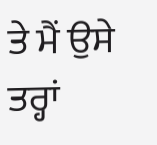ਤੇ ਮੈਂ ਉਸੇ ਤਰ੍ਹਾਂ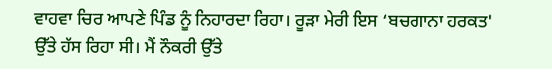ਵਾਹਵਾ ਚਿਰ ਆਪਣੇ ਪਿੰਡ ਨੂੰ ਨਿਹਾਰਦਾ ਰਿਹਾ। ਰੂੜਾ ਮੇਰੀ ਇਸ ‘ਬਚਗਾਨਾ ਹਰਕਤ' ਉੱਤੇ ਹੱਸ ਰਿਹਾ ਸੀ। ਮੈਂ ਨੌਕਰੀ ਉੱਤੇ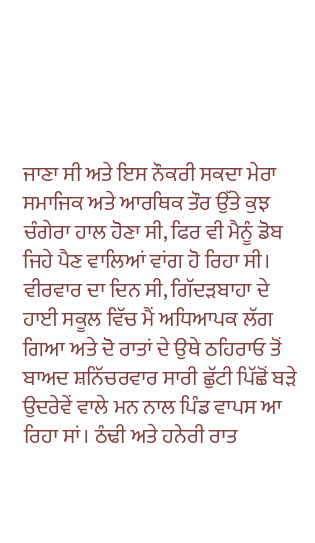ਜਾਣਾ ਸੀ ਅਤੇ ਇਸ ਨੌਕਰੀ ਸਕਦਾ ਮੇਰਾ ਸਮਾਜਿਕ ਅਤੇ ਆਰਥਿਕ ਤੌਰ ਉੱਤੇ ਕੁਝ ਚੰਗੇਰਾ ਹਾਲ ਹੋਣਾ ਸੀ, ਫਿਰ ਵੀ ਮੈਨੂੰ ਡੋਬ ਜਿਹੇ ਪੈਣ ਵਾਲਿਆਂ ਵਾਂਗ ਹੋ ਰਿਹਾ ਸੀ।
ਵੀਰਵਾਰ ਦਾ ਦਿਨ ਸੀ, ਗਿੱਦੜਬਾਹਾ ਦੇ ਹਾਈ ਸਕੂਲ ਵਿੱਚ ਮੈਂ ਅਧਿਆਪਕ ਲੱਗ ਗਿਆ ਅਤੇ ਦੋ ਰਾਤਾਂ ਦੇ ਉਥੇ ਠਹਿਰਾਓ ਤੋਂ ਬਾਅਦ ਸ਼ਨਿੱਚਰਵਾਰ ਸਾਰੀ ਛੁੱਟੀ ਪਿੱਛੋਂ ਬੜੇ ਉਦਰੇਵੇਂ ਵਾਲੇ ਮਨ ਨਾਲ ਪਿੰਡ ਵਾਪਸ ਆ ਰਿਹਾ ਸਾਂ। ਠੰਢੀ ਅਤੇ ਹਨੇਰੀ ਰਾਤ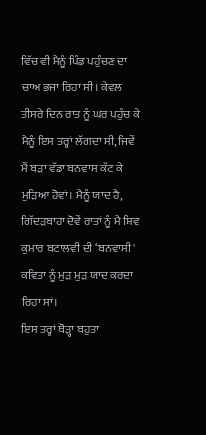ਵਿੱਚ ਵੀ ਮੈਨੂੰ ਪਿੰਡ ਪਹੁੰਚਣ ਦਾ ਚਾਅ ਭਜਾ ਰਿਹਾ ਸੀ। ਕੇਵਲ ਤੀਸਰੇ ਦਿਨ ਰਾਤ ਨੂੰ ਘਰ ਪਹੁੰਚ ਕੇ ਮੈਨੂੰ ਇਸ ਤਰ੍ਹਾਂ ਲੱਗਦਾ ਸੀ, ਜਿਵੇਂ ਮੈਂ ਬੜਾ ਵੱਡਾ ਬਨਵਾਸ ਕੱਟ ਕੇ ਮੁੜਿਆ ਹੋਵਾਂ। ਮੈਨੂੰ ਯਾਦ ਹੈ, ਗਿੱਦੜਬਾਹਾ ਦੋਵੇਂ ਰਾਤਾਂ ਨੂੰ ਮੈ ਸ਼ਿਵ ਕੁਮਾਰ ਬਟਾਲਵੀ ਦੀ ‘ਬਨਵਾਸੀ' ਕਵਿਤਾ ਨੂੰ ਮੁੜ ਮੁੜ ਯਾਦ ਕਰਦਾ ਰਿਹਾ ਸਾਂ।
ਇਸ ਤਰ੍ਹਾਂ ਥੋੜ੍ਹਾ ਬਹੁਤਾ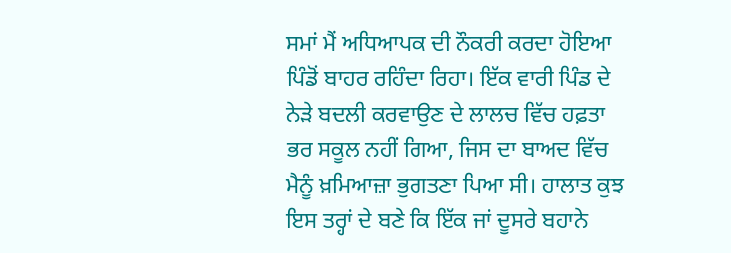ਸਮਾਂ ਮੈਂ ਅਧਿਆਪਕ ਦੀ ਨੌਕਰੀ ਕਰਦਾ ਹੋਇਆ ਪਿੰਡੋਂ ਬਾਹਰ ਰਹਿੰਦਾ ਰਿਹਾ। ਇੱਕ ਵਾਰੀ ਪਿੰਡ ਦੇ ਨੇੜੇ ਬਦਲੀ ਕਰਵਾਉਣ ਦੇ ਲਾਲਚ ਵਿੱਚ ਹਫ਼ਤਾ ਭਰ ਸਕੂਲ ਨਹੀਂ ਗਿਆ, ਜਿਸ ਦਾ ਬਾਅਦ ਵਿੱਚ ਮੈਨੂੰ ਖ਼ਮਿਆਜ਼ਾ ਭੁਗਤਣਾ ਪਿਆ ਸੀ। ਹਾਲਾਤ ਕੁਝ ਇਸ ਤਰ੍ਹਾਂ ਦੇ ਬਣੇ ਕਿ ਇੱਕ ਜਾਂ ਦੂਸਰੇ ਬਹਾਨੇ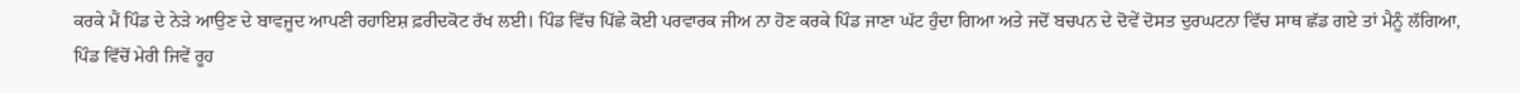ਕਰਕੇ ਮੈਂ ਪਿੰਡ ਦੇ ਨੇੜੇ ਆਉਣ ਦੇ ਬਾਵਜੂਦ ਆਪਣੀ ਰਹਾਇਸ਼ ਫ਼ਰੀਦਕੋਟ ਰੱਖ ਲਈ। ਪਿੰਡ ਵਿੱਚ ਪਿੱਛੇ ਕੋਈ ਪਰਵਾਰਕ ਜੀਅ ਨਾ ਹੋਣ ਕਰਕੇ ਪਿੰਡ ਜਾਣਾ ਘੱਟ ਹੁੰਦਾ ਗਿਆ ਅਤੇ ਜਦੋਂ ਬਚਪਨ ਦੇ ਦੋਵੇਂ ਦੋਸਤ ਦੁਰਘਟਨਾ ਵਿੱਚ ਸਾਥ ਛੱਡ ਗਏ ਤਾਂ ਮੈਨੂੰ ਲੱਗਿਆ, ਪਿੰਡ ਵਿੱਚੋਂ ਮੇਰੀ ਜਿਵੇਂ ਰੂਹ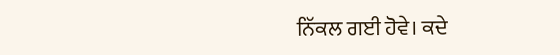ਨਿੱਕਲ ਗਈ ਹੋਵੇ। ਕਦੇ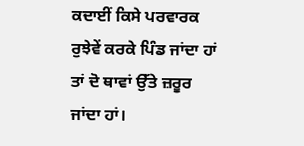ਕਦਾਈਂ ਕਿਸੇ ਪਰਵਾਰਕ ਰੁਝੇਵੇਂ ਕਰਕੇ ਪਿੰਡ ਜਾਂਦਾ ਹਾਂ ਤਾਂ ਦੋ ਥਾਵਾਂ ਉੱਤੇ ਜ਼ਰੂਰ ਜਾਂਦਾ ਹਾਂ।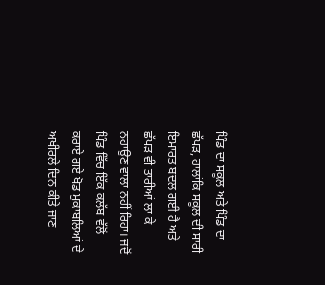ਪਿੰਡ ਦਾ ਸਕੂਲ ਅਤੇ ਪਿੰਡ ਦਾ ਛੱਪੜ, ਹਾਲਾਂਕਿ ਸਕੂਲ ਦੀ ਸਾਰੀ ਇਮਾਰਤ ਬਦਲ ਗਈ ਹੈ ਅਤੇ ਛੱਪੜ ਵੀ ਤਾਰੀਆਂ ਲਾ ਕੇ ਨਹਾਉਣ ਵਾਲਾ ਨਹੀਂ ਰਿਹਾ। ਜਦੋਂ ਪਿੰਡ ਵਿੱਚ ਇੱਕ ਕਲੱਬ ਵੱਲੋਂ ਕਰਾਏ ਗਏ ਖੋਡ ਮੁਕਾਬਲਿਆਂ ਦੇ ਅਖੀਰਲੇ ਦਿਨ ਕੀਤੇ ਜਾਣ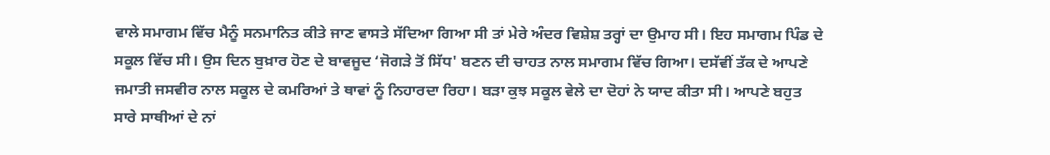ਵਾਲੇ ਸਮਾਗਮ ਵਿੱਚ ਮੈਨੂੰ ਸਨਮਾਨਿਤ ਕੀਤੇ ਜਾਣ ਵਾਸਤੇ ਸੱਦਿਆ ਗਿਆ ਸੀ ਤਾਂ ਮੇਰੇ ਅੰਦਰ ਵਿਸ਼ੇਸ਼ ਤਰ੍ਹਾਂ ਦਾ ਉਮਾਹ ਸੀ। ਇਹ ਸਮਾਗਮ ਪਿੰਡ ਦੇ ਸਕੂਲ ਵਿੱਚ ਸੀ। ਉਸ ਦਿਨ ਬੁਖ਼ਾਰ ਹੋਣ ਦੇ ਬਾਵਜੂਦ ‘ਜੋਗੜੇ ਤੋਂ ਸਿੱਧ' ਬਣਨ ਦੀ ਚਾਹਤ ਨਾਲ ਸਮਾਗਮ ਵਿੱਚ ਗਿਆ। ਦਸੱਵੀਂ ਤੱਕ ਦੇ ਆਪਣੇ ਜਮਾਤੀ ਜਸਵੀਰ ਨਾਲ ਸਕੂਲ ਦੇ ਕਮਰਿਆਂ ਤੇ ਥਾਵਾਂ ਨੂੰ ਨਿਹਾਰਦਾ ਰਿਹਾ। ਬੜਾ ਕੁਝ ਸਕੂਲ ਵੇਲੇ ਦਾ ਦੋਹਾਂ ਨੇ ਯਾਦ ਕੀਤਾ ਸੀ। ਆਪਣੇ ਬਹੁਤ ਸਾਰੇ ਸਾਥੀਆਂ ਦੇ ਨਾਂ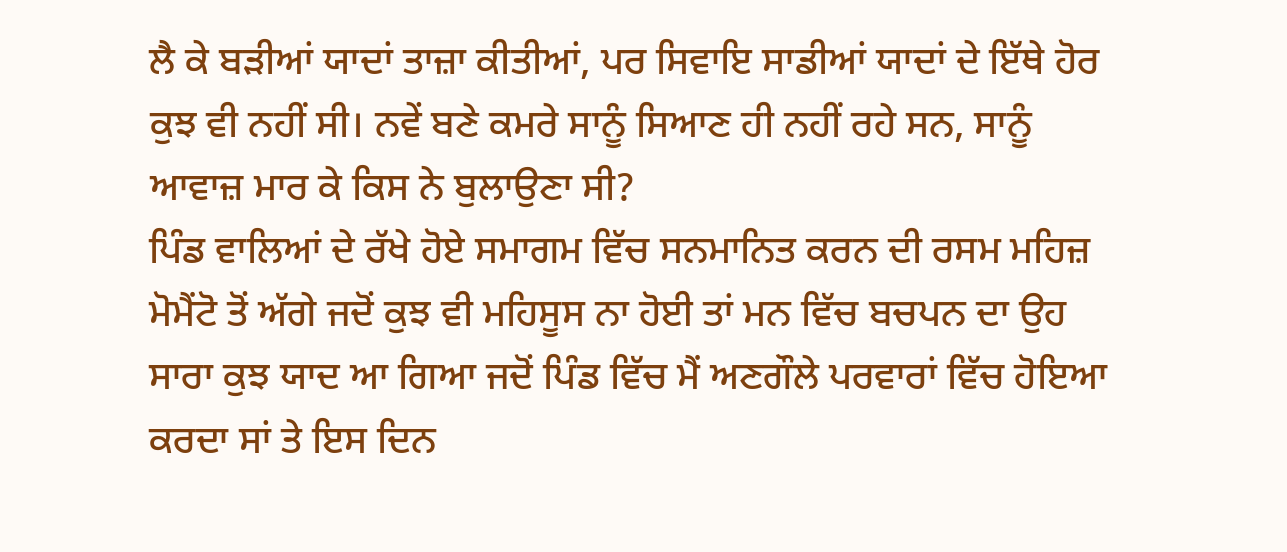ਲੈ ਕੇ ਬੜੀਆਂ ਯਾਦਾਂ ਤਾਜ਼ਾ ਕੀਤੀਆਂ, ਪਰ ਸਿਵਾਇ ਸਾਡੀਆਂ ਯਾਦਾਂ ਦੇ ਇੱਥੇ ਹੋਰ ਕੁਝ ਵੀ ਨਹੀਂ ਸੀ। ਨਵੇਂ ਬਣੇ ਕਮਰੇ ਸਾਨੂੰ ਸਿਆਣ ਹੀ ਨਹੀਂ ਰਹੇ ਸਨ, ਸਾਨੂੰ ਆਵਾਜ਼ ਮਾਰ ਕੇ ਕਿਸ ਨੇ ਬੁਲਾਉਣਾ ਸੀ?
ਪਿੰਡ ਵਾਲਿਆਂ ਦੇ ਰੱਖੇ ਹੋਏ ਸਮਾਗਮ ਵਿੱਚ ਸਨਮਾਨਿਤ ਕਰਨ ਦੀ ਰਸਮ ਮਹਿਜ਼ ਮੋਮੈਂਟੋ ਤੋਂ ਅੱਗੇ ਜਦੋਂ ਕੁਝ ਵੀ ਮਹਿਸੂਸ ਨਾ ਹੋਈ ਤਾਂ ਮਨ ਵਿੱਚ ਬਚਪਨ ਦਾ ਉਹ ਸਾਰਾ ਕੁਝ ਯਾਦ ਆ ਗਿਆ ਜਦੋਂ ਪਿੰਡ ਵਿੱਚ ਮੈਂ ਅਣਗੌਲੇ ਪਰਵਾਰਾਂ ਵਿੱਚ ਹੋਇਆ ਕਰਦਾ ਸਾਂ ਤੇ ਇਸ ਦਿਨ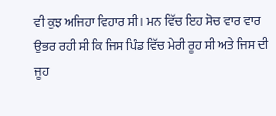ਵੀ ਕੁਝ ਅਜਿਹਾ ਵਿਹਾਰ ਸੀ। ਮਨ ਵਿੱਚ ਇਹ ਸੋਚ ਵਾਰ ਵਾਰ ਉਭਰ ਰਹੀ ਸੀ ਕਿ ਜਿਸ ਪਿੰਡ ਵਿੱਚ ਮੇਰੀ ਰੂਹ ਸੀ ਅਤੇ ਜਿਸ ਦੀ ਜੂਹ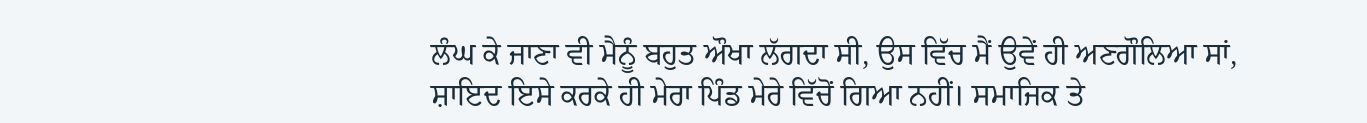ਲੰਘ ਕੇ ਜਾਣਾ ਵੀ ਮੈਨੂੰ ਬਹੁਤ ਔਖਾ ਲੱਗਦਾ ਸੀ, ਉਸ ਵਿੱਚ ਮੈਂ ਉਵੇਂ ਹੀ ਅਣਗੌਲਿਆ ਸਾਂ, ਸ਼ਾਇਦ ਇਸੇ ਕਰਕੇ ਹੀ ਮੇਰਾ ਪਿੰਡ ਮੇਰੇ ਵਿੱਚੋਂ ਗਿਆ ਨਹੀਂ। ਸਮਾਜਿਕ ਤੇ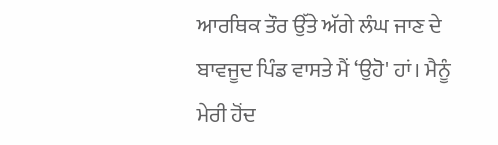ਆਰਥਿਕ ਤੌਰ ਉੱਤੇ ਅੱਗੇ ਲੰਘ ਜਾਣ ਦੇ ਬਾਵਜੂਦ ਪਿੰਡ ਵਾਸਤੇ ਮੈਂ ‘ਉਹੋ' ਹਾਂ। ਮੈਨੂੰ ਮੇਰੀ ਹੋਂਦ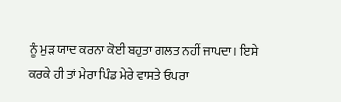ਨੂੰ ਮੁੜ ਯਾਦ ਕਰਨਾ ਕੋਈ ਬਹੁਤਾ ਗਲਤ ਨਹੀਂ ਜਾਪਦਾ। ਇਸੇ ਕਰਕੇ ਹੀ ਤਾਂ ਮੇਰਾ ਪਿੰਡ ਮੇਰੇ ਵਾਸਤੇ ਓਪਰਾ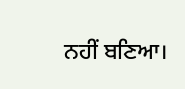ਨਹੀਂ ਬਣਿਆ।